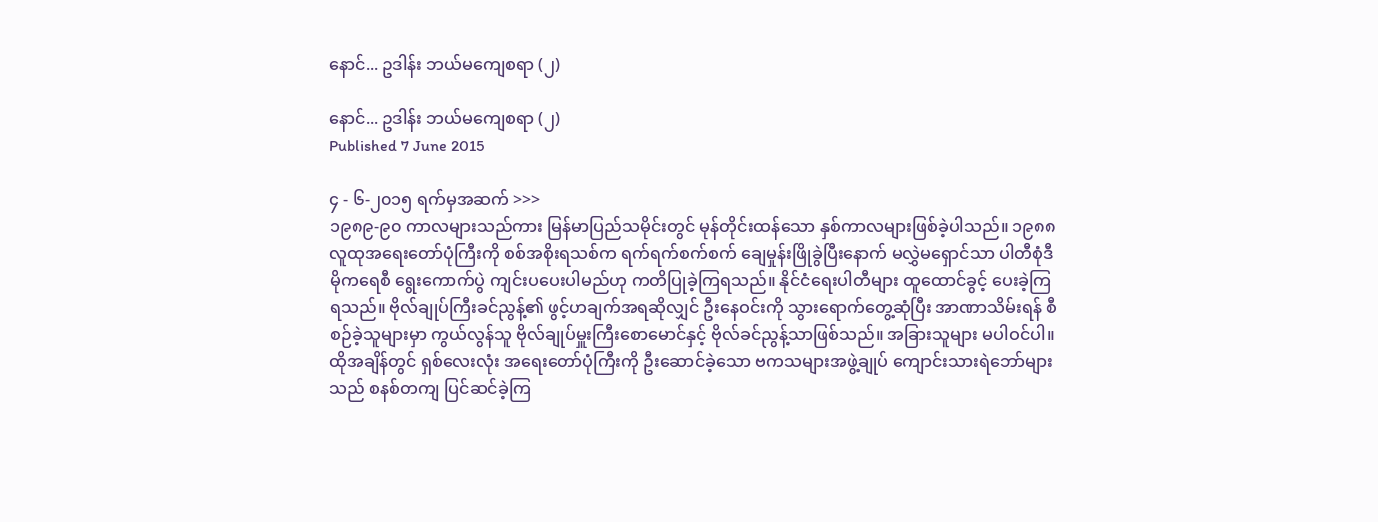နောင်... ဥဒါန်း ဘယ်မကျေစရာ (၂)

နောင်... ဥဒါန်း ဘယ်မကျေစရာ (၂)
Published 7 June 2015

၄ - ၆-၂၀၁၅ ရက်မှအဆက် >>>
၁၉၈၉-၉၀ ကာလများသည်ကား မြန်မာပြည်သမိုင်းတွင် မုန်တိုင်းထန်သော နှစ်ကာလများဖြစ်ခဲ့ပါသည်။ ၁၉၈၈ လူထုအရေးတော်ပုံကြီးကို စစ်အစိုးရသစ်က ရက်ရက်စက်စက် ချေမှုန်းဖြိုခွဲပြီးနောက် မလွှဲမရှောင်သာ ပါတီစုံဒီမိုကရေစီ ရွေးကောက်ပွဲ ကျင်းပပေးပါမည်ဟု ကတိပြုခဲ့ကြရသည်။ နိုင်ငံရေးပါတီများ ထူထောင်ခွင့် ပေးခဲ့ကြရသည်။ ဗိုလ်ချုပ်ကြီးခင်ညွန့်၏ ဖွင့်ဟချက်အရဆိုလျှင် ဦးနေဝင်းကို သွားရောက်တွေ့ဆုံပြီး အာဏာသိမ်းရန် စီစဉ်ခဲ့သူများမှာ ကွယ်လွန်သူ ဗိုလ်ချုပ်မှူးကြီးစောမောင်နှင့် ဗိုလ်ခင်ညွန့်သာဖြစ်သည်။ အခြားသူများ မပါဝင်ပါ။
ထိုအချိန်တွင် ရှစ်လေးလုံး အရေးတော်ပုံကြီးကို ဦးဆောင်ခဲ့သော ဗကသများအဖွဲ့ချုပ် ကျောင်းသားရဲဘော်များသည် စနစ်တကျ ပြင်ဆင်ခဲ့ကြ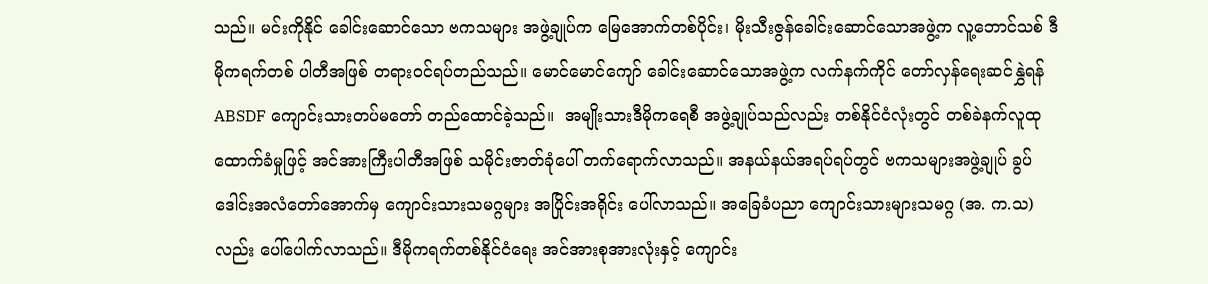သည်။ မင်းကိုနိုင် ခေါင်းဆောင်သော ဗကသများ အဖွဲ့ချုပ်က မြေအောက်တစ်ပိုင်း၊ မိုးသီးဇွန်ခေါင်းဆောင်သောအဖွဲ့က လူ့ဘောင်သစ် ဒီမိုကရက်တစ် ပါတီအဖြစ် တရားဝင်ရပ်တည်သည်။ မောင်မောင်ကျော် ခေါင်းဆောင်သောအဖွဲ့က လက်နက်ကိုင် တော်လှန်ရေးဆင်နွှဲရန် ABSDF ကျောင်းသားတပ်မတော် တည်ထောင်ခဲ့သည်။  အမျိုးသားဒီမိုကရေစီ အဖွဲ့ချုပ်သည်လည်း တစ်နိုင်ငံလုံးတွင် တစ်ခဲနက်လူထု ထောက်ခံမှုဖြင့် အင်အားကြီးပါတီအဖြစ် သမိုင်းဇာတ်ခုံပေါ် တက်ရောက်လာသည်။ အနယ်နယ်အရပ်ရပ်တွင် ဗကသများအဖွဲ့ချုပ် ခွပ်ဒေါင်းအလံတော်အောက်မှ ကျောင်းသားသမဂ္ဂများ အပြိုင်းအရိုင်း ပေါ်လာသည်။ အခြေခံပညာ ကျောင်းသားများသမဂ္ဂ (အ. က.သ) လည်း ပေါ်ပေါက်လာသည်။ ဒီမိုကရက်တစ်နိုင်ငံရေး အင်အားစုအားလုံးနှင့် ကျောင်း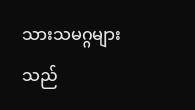သားသမဂ္ဂများသည်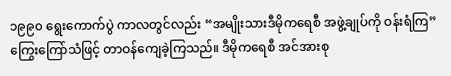၁၉၉၀ ရွေးကောက်ပွဲ ကာလတွင်လည်း “အမျိုးသားဒီမိုကရေစီ အဖွဲ့ချုပ်ကို ဝန်းရံကြ” ကြွေးကြော်သံဖြင့် တာဝန်ကျေခဲ့ကြသည်။ ဒီမိုကရေစီ အင်အားစု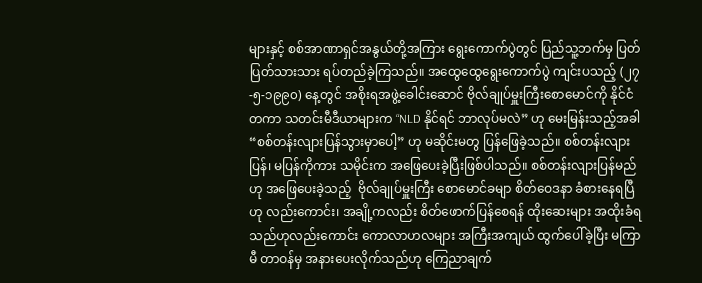များနှင့် စစ်အာဏာရှင်အနွယ်တို့အကြား ရွေးကောက်ပွဲတွင် ပြည်သူ့ဘက်မှ ပြတ်ပြတ်သားသား ရပ်တည်ခဲ့ကြသည်။ အထွေထွေရွေးကောက်ပွဲ ကျင်းပသည့် (၂၇-၅-၁၉၉၀) နေ့တွင် အစိုးရအဖွဲ့ခေါင်းဆောင် ဗိုလ်ချုပ်မှူးကြီးစောမောင်ကို နိုင်ငံတကာ သတင်းမီဒီယာများက “NLD နိုင်ရင် ဘာလုပ်မလဲ” ဟု မေးမြန်းသည့်အခါ “စစ်တန်းလျားပြန်သွားမှာပေါ့” ဟု မဆိုင်းမတွ ပြန်ဖြေခဲ့သည်။ စစ်တန်းလျား ပြန်၊ မပြန်ကိုကား သမိုင်းက အဖြေပေးခဲ့ပြီးဖြစ်ပါသည်။ စစ်တန်းလျားပြန်မည်ဟု အဖြေပေးခဲ့သည့်  ဗိုလ်ချုပ်မှူးကြီး စောမောင်ခမျာ စိတ်ဝေဒနာ ခံစားနေရပြီဟု လည်းကောင်း၊ အချို့ကလည်း စိတ်ဖောက်ပြန်စေရန် ထိုးဆေးများ အထိုးခံရသည်ဟုလည်းကောင်း ကောလာဟလများ အကြီးအကျယ် ထွက်ပေါ်ခဲ့ပြီး မကြာမီ တာဝန်မှ အနားပေးလိုက်သည်ဟု ကြေညာချက်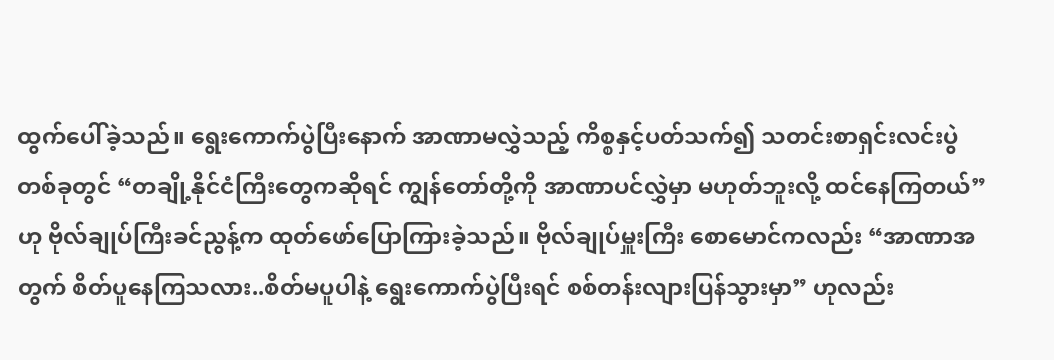ထွက်ပေါ်ခဲ့သည်။ ရွေးကောက်ပွဲပြီးနောက် အာဏာမလွှဲသည့် ကိစ္စနှင့်ပတ်သက်၍ သတင်းစာရှင်းလင်းပွဲ တစ်ခုတွင် “တချို့နိုင်ငံကြီးတွေကဆိုရင် ကျွန်တော်တို့ကို အာဏာပင်လွှဲမှာ မဟုတ်ဘူးလို့ ထင်နေကြတယ်” ဟု ဗိုလ်ချုပ်ကြီးခင်ညွန့်က ထုတ်ဖော်ပြောကြားခဲ့သည်။ ဗိုလ်ချုပ်မှူးကြီး စောမောင်ကလည်း “အာဏာအတွက် စိတ်ပူနေကြသလား..စိတ်မပူပါနဲ့ ရွေးကောက်ပွဲပြီးရင် စစ်တန်းလျားပြန်သွားမှာ” ဟုလည်း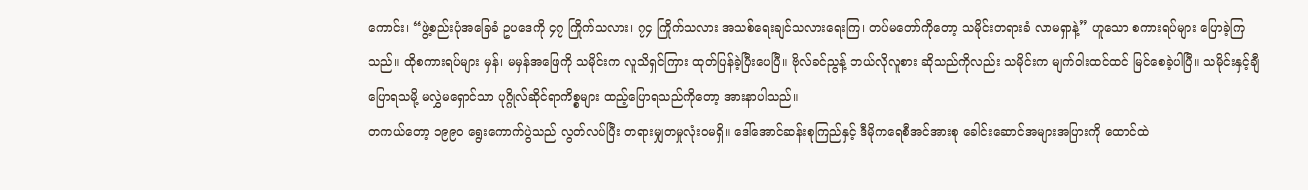ကောင်း၊ “ဖွဲ့စည်းပုံအခြေခံ ဥပဒေကို ၄၇ ကြိုက်သလား၊ ၇၄ ကြိုက်သလား အသစ်ရေးချင်သလားရေးကြ၊ တပ်မတော်ကိုတော့ သမိုင်းတရားခံ လာမရှာနဲ့” ဟူသော စကားရပ်များ ပြောခဲ့ကြသည်။ ထိုစကားရပ်များ မှန်၊ မမှန်အဖြေကို သမိုင်းက လူသိရှင်ကြား ထုတ်ပြန်ခဲ့ပြီးပေပြီ။ ဗိုလ်ခင်ညွန့် ဘယ်လိုလူစား ဆိုသည်ကိုလည်း သမိုင်းက မျက်ဝါးထင်ထင် မြင်စေခဲ့ပါပြီ။ သမိုင်းနှင့်ချီပြောရသမို့ မလွှဲမရှောင်သာ ပုဂ္ဂိုလ်ဆိုင်ရာကိစ္စများ ထည့်ပြောရသည်ကိုတော့ အားနာပါသည်။
တကယ်တော့ ၁၉၉၀ ရွေးကောက်ပွဲသည် လွတ်လပ်ပြီး တရားမျှတမှုလုံးဝမရှိ။ ဒေါ်အောင်ဆန်းစုကြည်နှင့် ဒီမိုကရေစီအင်အားစု ခေါင်းဆောင်အများအပြားကို ထောင်ထဲ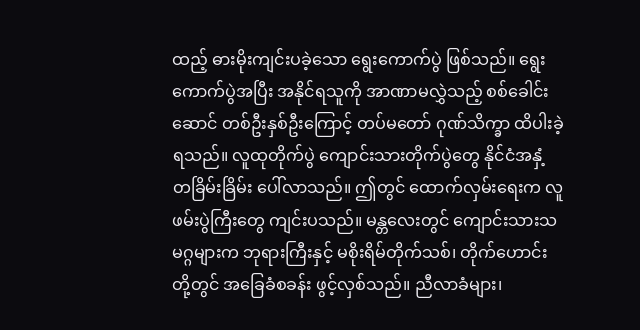ထည့် ဓားမိုးကျင်းပခဲ့သော ရွေးကောက်ပွဲ ဖြစ်သည်။ ရွေးကောက်ပွဲအပြီး အနိုင်ရသူကို အာဏာမလွှဲသည့် စစ်ခေါင်းဆောင် တစ်ဦးနှစ်ဦးကြောင့် တပ်မတော် ဂုဏ်သိက္ခာ ထိပါးခဲ့ရသည်။ လူထုတိုက်ပွဲ ကျောင်းသားတိုက်ပွဲတွေ နိုင်ငံအနှံ့ တခြိမ်းခြိမ်း ပေါ်လာသည်။ ဤတွင် ထောက်လှမ်းရေးက လူဖမ်းပွဲကြီးတွေ ကျင်းပသည်။ မန္တလေးတွင် ကျောင်းသားသမဂ္ဂများက ဘုရားကြီးနှင့် မစိုးရိမ်တိုက်သစ်၊ တိုက်ဟောင်းတို့တွင် အခြေခံစခန်း ဖွင့်လှစ်သည်။ ညီလာခံများ၊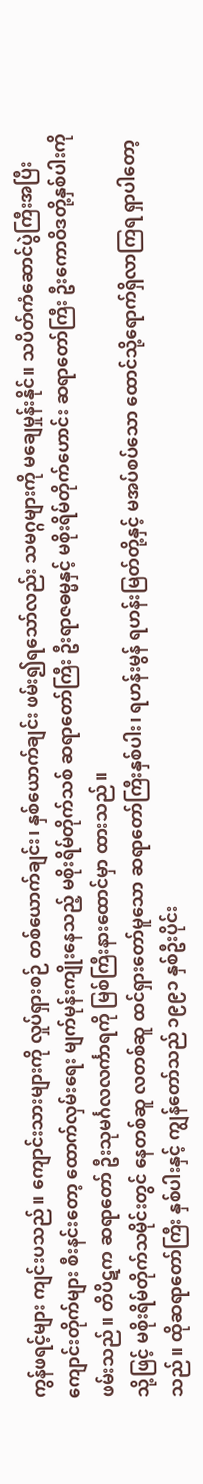ကွန်ဖရင့်များ ကျင်းပသည်။ ကျောင်းသားများကို လှုပ်ရှားစဉ် တစ်ယောက်ချင်း၊ နှစ်ယောက်ချင်း ဖမ်း၍ရသော်လည်း သမဂ္ဂများကို မချေမှုန်းနိုင်။ သပိတ်ကံဆောင်ပွဲကြီးအပြီး ကျောင်းတိုက်များ စီးနင်းတော့ ထောက်လှမ်းရေး မျက်မုန်းကျိုးနေသည့် မစိုးရိမ်တိုက်သစ် ဆရာတော်ကြီး ဦးရာဇဓမ္မနှင့် မစိုးရိမ်တိုက်ဟောင်း ဆရာတော်ကြီး ဦးကောဝိဒတို့နှစ်ပါးကို ဖမ်းသည်။ တိပိဋက ဆရာတော် ဦးသုမင်္ဂလလင်္ကာရကို မြစ်ကြီးနားထောင်မှာ ထားသည်။
သို့ဖြင့် မစိုးရိမ်တိုက်သမိုင်းတွင် နေတစ်ဆူ လတစ်ဆူ ထင်ရှားတော်မူသော ဆရာတော်ကြီးနှစ်ပါး၊ ရဟန်းမွန် ရဟန်းမြတ်တို့နှင့် မအပ်စပ်သော ထောင်သို့ရောက်ရှိလာကြရ ရှာပါတော့သည်။ ထိုဆရာတော်ကြီး နှစ်ပါးနှင့် ကျွန်တော်သည် ၁၉၉၁ နှစ်ဦးပိုင်း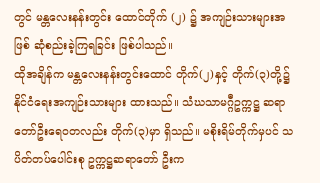တွင် မန္တလေးနန်းတွင်း ထောင်တိုက် (၂) ၌ အကျဉ်းသားများအဖြစ် ဆုံစည်းခဲ့ကြရခြင်း ဖြစ်ပါသည်။
ထိုအချိန်က မန္တလေးနန်းတွင်းထောင် တိုက်(၂)နှင့် တိုက်(၃)တို့၌ နိုင်ငံရေးအကျဉ်းသားများ ထားသည်။ သံဃသာမဂ္ဂီဥက္ကဋ္ဌ ဆရာတော်ဦးရေဝတလည်း တိုက်(၃)မှာ ရှိသည်။ မစိုးရိမ်တိုက်မှပင် သပိတ်တပ်ပေါင်းစု ဥက္ကဋ္ဌဆရာတော် ဦးက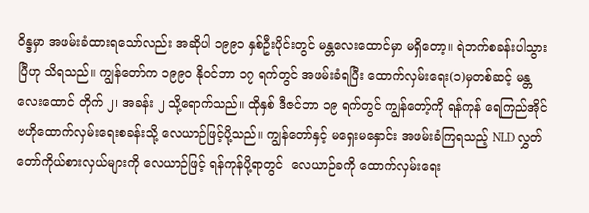ဝိန္ဒမှာ အဖမ်းခံထားရသော်လည်း အဆိုပါ ၁၉၉၁ နှစ်ဦးပိုင်းတွင် မန္တလေးထောင်မှာ မရှိတော့။ ရဲဘက်စခန်းပါသွားပြီဟု သိရသည်။ ကျွန်တော်က ၁၉၉၀ နိုဝင်ဘာ ၁၇ ရက်တွင် အဖမ်းခံရပြီး ထောက်လှမ်းရေး(၁)မှတစ်ဆင့် မန္တလေးထောင် တိုက် ၂၊ အခန်း ၂ သို့ရောက်သည်။ ထိုနှစ် ဒီဇင်ဘာ ၁၉ ရက်တွင် ကျွန်တော့်ကို ရန်ကုန် ရေကြည်အိုင် ဗဟိုထောက်လှမ်းရေးစခန်းသို့ လေယာဉ်ဖြင့်ပို့သည်။ ကျွန်တော်နှင့် မရှေးမနှောင်း အဖမ်းခံကြရသည့် NLD လွှတ်တော်ကိုယ်စားလှယ်များကို လေယာဉ်ဖြင့် ရန်ကုန်ပို့ရာတွင်  လေယာဉ်ခကို ထောက်လှမ်းရေး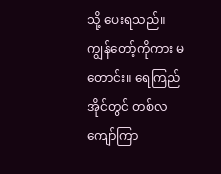သို့ ပေးရသည်။ ကျွန်တော့်ကိုကား မတောင်း။ ရေကြည်အိုင်တွင် တစ်လကျော်ကြာ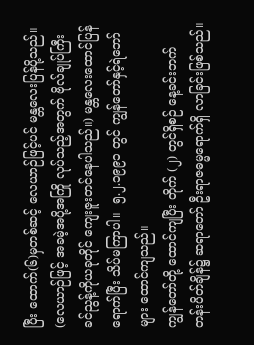ပြီး ထောက်(၆)မှတစ်ဆင့် လေယာဉ်ဖြင့်ပင် မန္တလေးပြန်ပို့သည်။ (လေယာဉ်ဖြင့် အခမဲ့အပို့အကြို လုပ်သည့်အတွက် ဗိုလ်ချုပ်ကြီး ခင်ညွန့်ကိုယခုတိုင် ကျေးဇူးတင်နေပါသည်။) မန္တလေးထောင်ပြန်ရောက်ပြီး သိပ်မကြာပါ။  ၅.၂.၁၉၉၁ တွင် ကျွန်တော်နှင့်ရဲဘော်များ ထောင်ကျသည်။
ကျွန်တော်တို့ ထောင်ကျပြီး တိုက် (၂) တွင်ရှိစဉ် နေ့ခင်းဘက် တန်းပိတ်ချိန်၌ ဆရာတော် ဦးရာဇဓမ္မရောက်ရှိ လာခြင်းဖြစ်သည်။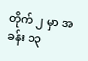တိုက် ၂ မှာ အခန်း ၁၃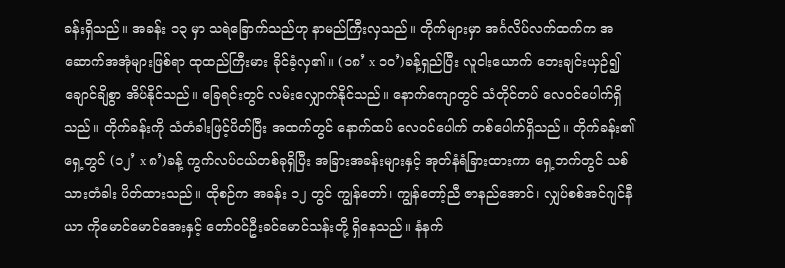ခန်းရှိသည်။ အခန်း ၁၃ မှာ သရဲခြောက်သည်ဟု နာမည်ကြီးလှသည်။ တိုက်များမှာ အင်္ဂလိပ်လက်ထက်က အဆောက်အအုံများဖြစ်ရာ ထုထည်ကြီးမား ခိုင်ခံ့လှ၏။ (၁၈’ x ၁၀’)ခန့်ရှည်ပြီး လူငါးယောက် ဘေးချင်းယှဉ်၍ ချောင်ချိစွာ အိပ်နိုင်သည်။ ခြေရင်းတွင် လမ်းလျှောက်နိုင်သည်။ နောက်ကျောတွင် သံတိုင်တပ် လေဝင်ပေါက်ရှိသည်။ တိုက်ခန်းကို သံတံခါးဖြင့်ပိတ်ပြီး အထက်တွင် နောက်ထပ် လေဝင်ပေါက် တစ်ပေါက်ရှိသည်။ တိုက်ခန်း၏ရှေ့တွင် (၁၂’ x ၈’)ခန့် ကွက်လပ်ငယ်တစ်ခုရှိပြီး အခြားအခန်းများနှင့် အုတ်နံရံခြားထားကာ ရှေ့ဘက်တွင် သစ်သားတံခါး ပိတ်ထားသည်။ ထိုစဉ်က အခန်း ၁၂ တွင် ကျွန်တော်၊ ကျွန်တော့်ညီ ဇာနည်အောင်၊ လျှပ်စစ်အင်ဂျင်နီယာ ကိုမောင်မောင်အေးနှင့် တော်ဝင်ဦးခင်မောင်သန်းတို့ ရှိနေသည်။ နံနက်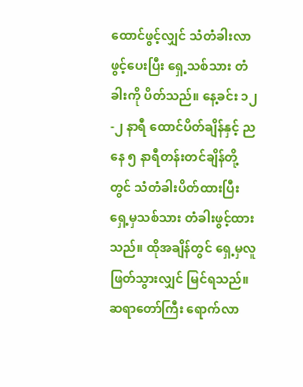ထောင်ဖွင့်လျှင် သံတံခါးလာဖွင့်ပေးပြီး ရှေ့သစ်သား တံခါးကို ပိတ်သည်။ နေ့ခင်း ၁၂-၂ နာရီ ထောင်ပိတ်ချိန်နှင့် ညနေ ၅ နာရီတန်းတင်ချိန်တို့တွင် သံတံခါးပိတ်ထားပြီး ရှေ့မှသစ်သား တံခါးဖွင့်ထားသည်။ ထိုအချိန်တွင် ရှေ့မှလူဖြတ်သွားလျှင် မြင်ရသည်။ ဆရာတော်ကြီး ရောက်လာ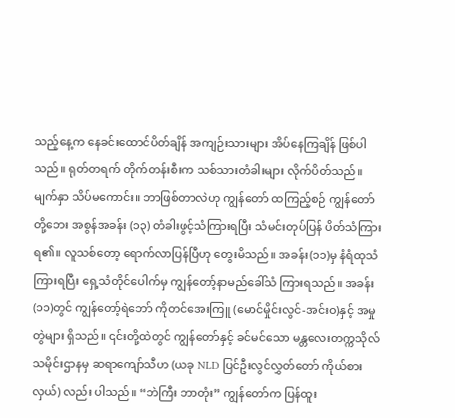သည့်နေ့က နေခင်းထောင်ပိတ်ချိန် အကျဉ်းသားများ အိပ်နေကြချိန် ဖြစ်ပါသည်။ ရုတ်တရက် တိုက်တန်းစီးက သစ်သားတံခါးများ လိုက်ပိတ်သည်။ မျက်နှာ သိပ်မကောင်း။ ဘာဖြစ်တာလဲဟု ကျွန်တော် ထကြည့်စဉ် ကျွန်တော်တို့ဘေး အစွန်အခန်း (၁၃) တံခါးဖွင့်သံကြားရပြီး သံမင်းတုပ်ပြန် ပိတ်သံကြားရ၏။ လူသစ်တော့ ရောက်လာပြန်ပြီဟု တွေးမိသည်။ အခန်း(၁၁)မှ နံရံထုသံကြားရပြီး ရှေ့သံတိုင်ပေါက်မှ ကျွန်တော့်နာမည်ခေါ်သံ ကြားရသည်။ အခန်း (၁၁)တွင် ကျွန်တော့်ရဲဘော် ကိုတင်အေးကြူ (မောင်မှိုင်းလွင်-အင်းဝ)နှင့် အမှုတွဲများ ရှိသည်။ ၎င်းတို့ထဲတွင် ကျွန်တော်နှင့် ခင်မင်သော မန္တလေးတက္ကသိုလ် သမိုင်းဌာနမှ ဆရာကျော်သီဟ (ယခု NLD ပြင်ဦးလွင်လွှတ်တော် ကိုယ်စားလှယ်) လည်း ပါသည်။ “ဘဲကြီး ဘာတုံး” ကျွန်တော်က ပြန်ထူး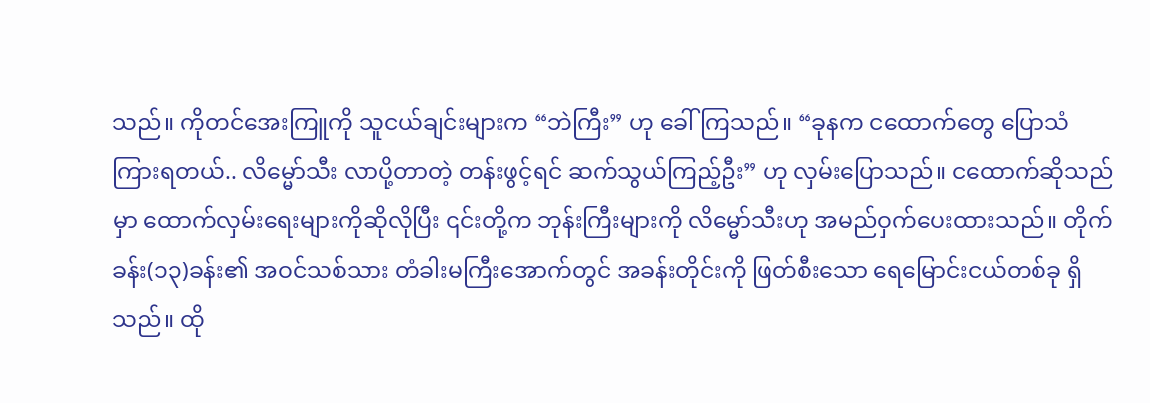သည်။ ကိုတင်အေးကြူကို သူငယ်ချင်းများက “ဘဲကြီး” ဟု ခေါ်ကြသည်။ “ခုနက ငထောက်တွေ ပြောသံကြားရတယ်.. လိမ္မော်သီး လာပို့တာတဲ့ တန်းဖွင့်ရင် ဆက်သွယ်ကြည့်ဦး” ဟု လှမ်းပြောသည်။ ငထောက်ဆိုသည်မှာ ထောက်လှမ်းရေးများကိုဆိုလိုပြီး ၎င်းတို့က ဘုန်းကြီးများကို လိမ္မော်သီးဟု အမည်ဝှက်ပေးထားသည်။ တိုက်ခန်း(၁၃)ခန်း၏ အဝင်သစ်သား တံခါးမကြီးအောက်တွင် အခန်းတိုင်းကို ဖြတ်စီးသော ရေမြောင်းငယ်တစ်ခု ရှိသည်။ ထို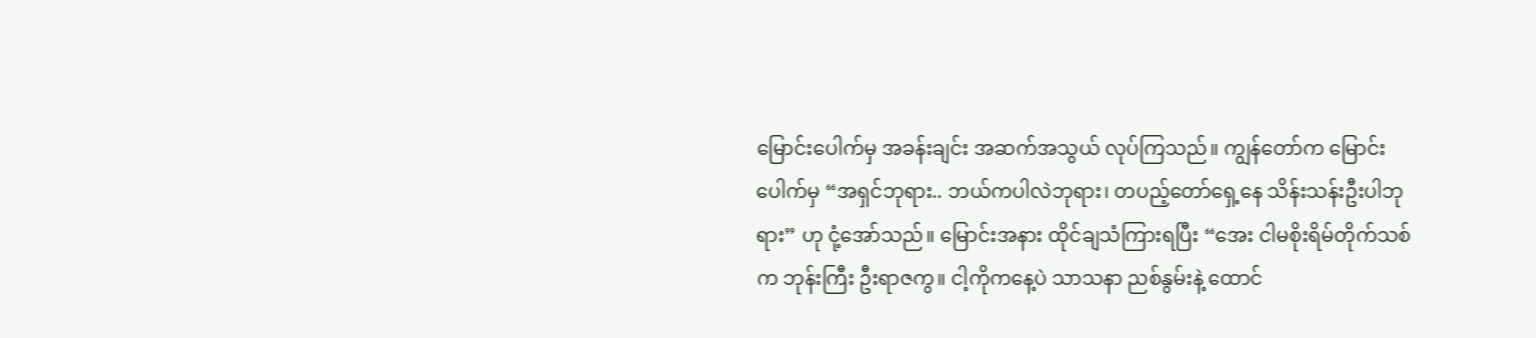မြောင်းပေါက်မှ အခန်းချင်း အဆက်အသွယ် လုပ်ကြသည်။ ကျွန်တော်က မြောင်းပေါက်မှ “အရှင်ဘုရား.. ဘယ်ကပါလဲဘုရား၊ တပည့်တော်ရှေ့နေ သိန်းသန်းဦးပါဘုရား” ဟု ငုံ့အော်သည်။ မြောင်းအနား ထိုင်ချသံကြားရပြီး “အေး ငါမစိုးရိမ်တိုက်သစ်က ဘုန်းကြီး ဦးရာဇကွ။ ငါ့ကိုကနေ့ပဲ သာသနာ ညစ်နွမ်းနဲ့ ထောင်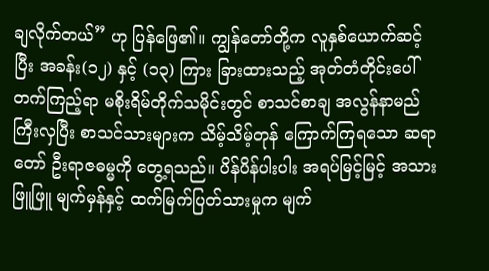ချလိုက်တယ်” ဟု ပြန်ဖြေ၏။ ကျွန်တော်တို့က လူနှစ်ယောက်ဆင့်ပြီး အခန်း(၁၂) နှင့် (၁၃) ကြား ခြားထားသည့် အုတ်တံတိုင်းပေါ် တက်ကြည့်ရာ မစိုးရိမ်တိုက်သမိုင်းတွင် စာသင်စာချ အလွန်နာမည်ကြီးလှပြီး စာသင်သားများက သိမ့်သိမ့်တုန် ကြောက်ကြရသော ဆရာတော် ဦးရာဇဓမ္မကို တွေ့ရသည်။ ပိန်ပိန်ပါးပါး အရပ်မြင့်မြင့် အသားဖြူဖြူ မျက်မှန်နှင့် ထက်မြက်ပြတ်သားမှုက မျက်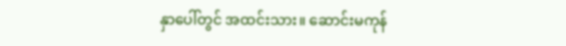နှာပေါ်တွင် အထင်းသား။ ဆောင်းမကုန်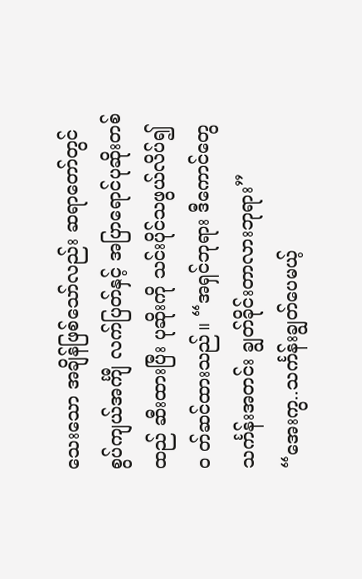သေးသော အချိန်ဖြစ်သော်လည်း ဆရာတော်တွင် စွပ်ကျယ်အင်္ကျီ လက်ပြတ်နှင့် အပြာရောင်ပုဆိုးတစ်ထည် ဆီးထားပြီး ပုဆိုးကို သင်းပိုင်သဖွယ်လိပ်၍၀ တ်ဆင်ထားသည်။ “အရှင်ဘုရား ဒီကောင်တွေ သင်္ကန်းအတင်း ချွတ်ခိုင်းတာလားဘုရား”
“အေးကွ..သင်္ကန်းချွတ်ပေမယ့်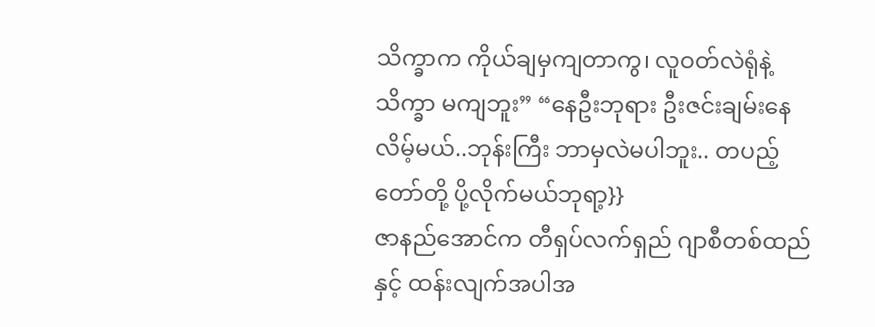သိက္ခာက ကိုယ်ချမှကျတာကွ၊ လူဝတ်လဲရုံနဲ့ သိက္ခာ မကျဘူး” “နေဦးဘုရား ဦးဇင်းချမ်းနေလိမ့်မယ်..ဘုန်းကြီး ဘာမှလဲမပါဘူး.. တပည့်တော်တို့ ပို့လိုက်မယ်ဘုရာ့}}
ဇာနည်အောင်က တီရှပ်လက်ရှည် ဂျာစီတစ်ထည်နှင့် ထန်းလျက်အပါအ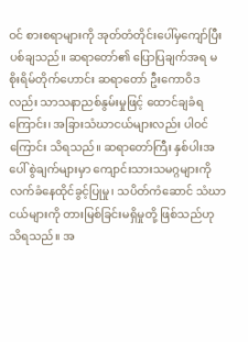ဝင် စားစရာများကို အုတ်တံတိုင်းပေါ်မှကျော်ပြီး ပစ်ချသည်။ ဆရာတော်၏ ပြောပြချက်အရ မစိုးရိမ်တိုက်ဟောင်း ဆရာတော် ဦးကောဝိဒလည်း သာသနာညစ်နွမ်းမှုဖြင့် ထောင်ချခံရကြောင်း၊ အခြားသံဃာငယ်များလည်း ပါဝင်ကြောင်း သိရသည်။ ဆရာတော်ကြီး နှစ်ပါးအပေါ် စွဲချက်များမှာ ကျောင်းသားသမဂ္ဂများကို လက်ခံနေထိုင်ခွင့်ပြုမှု၊ သပိတ်ကံဆောင် သံဃာငယ်များကို တားမြစ်ခြင်းမရှိမှုတို့ ဖြစ်သည်ဟု သိရသည်။ အ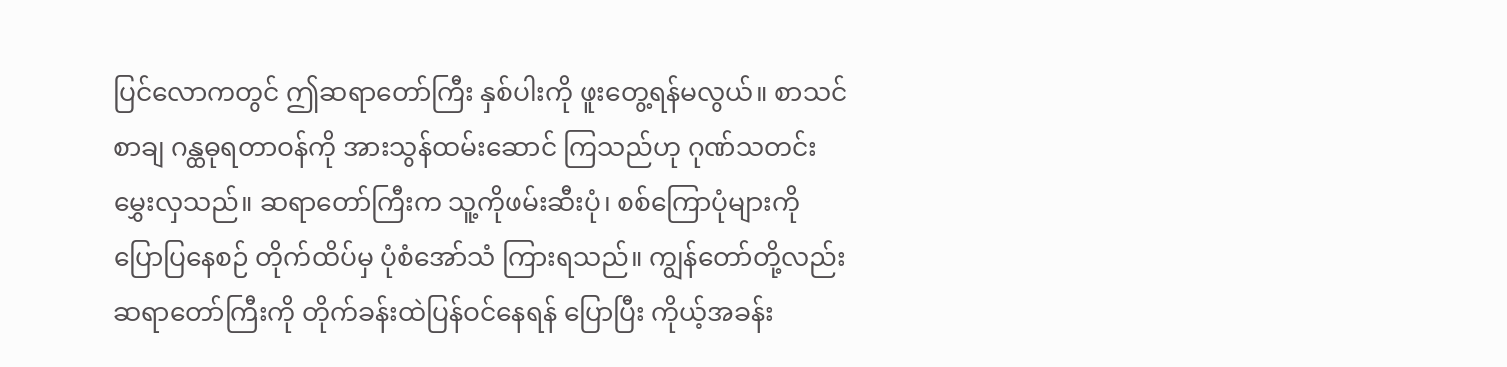ပြင်လောကတွင် ဤဆရာတော်ကြီး နှစ်ပါးကို ဖူးတွေ့ရန်မလွယ်။ စာသင်စာချ ဂန္ထဓုရတာဝန်ကို အားသွန်ထမ်းဆောင် ကြသည်ဟု ဂုဏ်သတင်း မွှေးလှသည်။ ဆရာတော်ကြီးက သူ့ကိုဖမ်းဆီးပုံ၊ စစ်ကြောပုံများကို ပြောပြနေစဉ် တိုက်ထိပ်မှ ပုံစံအော်သံ ကြားရသည်။ ကျွန်တော်တို့လည်း ဆရာတော်ကြီးကို တိုက်ခန်းထဲပြန်ဝင်နေရန် ပြောပြီး ကိုယ့်အခန်း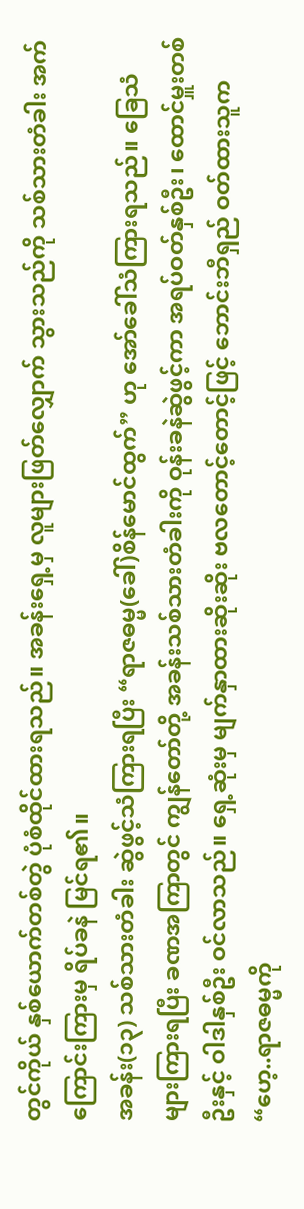တွင်ကိုယ် နှစ်ယောက်တစ်တွဲ ပုံစံထိုင်ထားရသည်။ အခန်းရှေ့မှ လူများဖြတ်လျှောက် သွားသည်ကို သစ်သားတံခါး အက်ကြောင်းကြားမှ ရိပ်ခနဲ မြင်ရ၏။
အခန်း(၁၃) သစ်သားတံခါး ဆွဲဖွင့်သံကြားရပြီး “ရာဇဓမ္မ(ခေါ်)စိန်မောင်ထွက်” ဟု အော်ခေါ်သံကြားရသည်။ ခြေသံများကြားရပြီး ခဏအကြာတွင် ကျွန်တော်တို့ အခန်းသစ်သားတံခါးကို ဝုန်းခနဲဆွဲဖွင့်ကာ အရပ်ဝတ်နှစ်ဦး၊ ထောင်မှူးတစ်ဦးနှင့် ဝါဒါနှစ်ဦး ဝင်လာသည်။ ရှေ့ဆုံးမှ မျက်နှာထားဆိုးဆိုး ဗလတောင့်တောင့်ဖြင့် ဘောင်းဘီရှည် ဝတ်ထားသူက “ဟေ့..ရာဇဓမ္မကို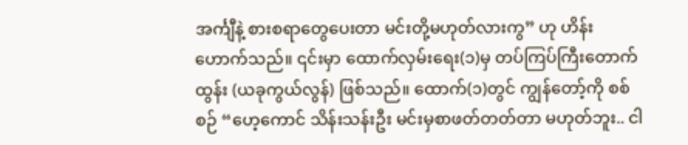အင်္ကျီနဲ့ စားစရာတွေပေးတာ မင်းတို့မဟုတ်လားကွ” ဟု ဟိန်းဟောက်သည်။ ၎င်းမှာ ထောက်လှမ်းရေး(၁)မှ တပ်ကြပ်ကြီးတောက်ထွန်း (ယခုကွယ်လွန်) ဖြစ်သည်။ ထောက်(၁)တွင် ကျွန်တော့်ကို စစ်စဉ် “ဟေ့ကောင် သိန်းသန်းဦး မင်းမှစာဖတ်တတ်တာ မဟုတ်ဘူး.. ငါ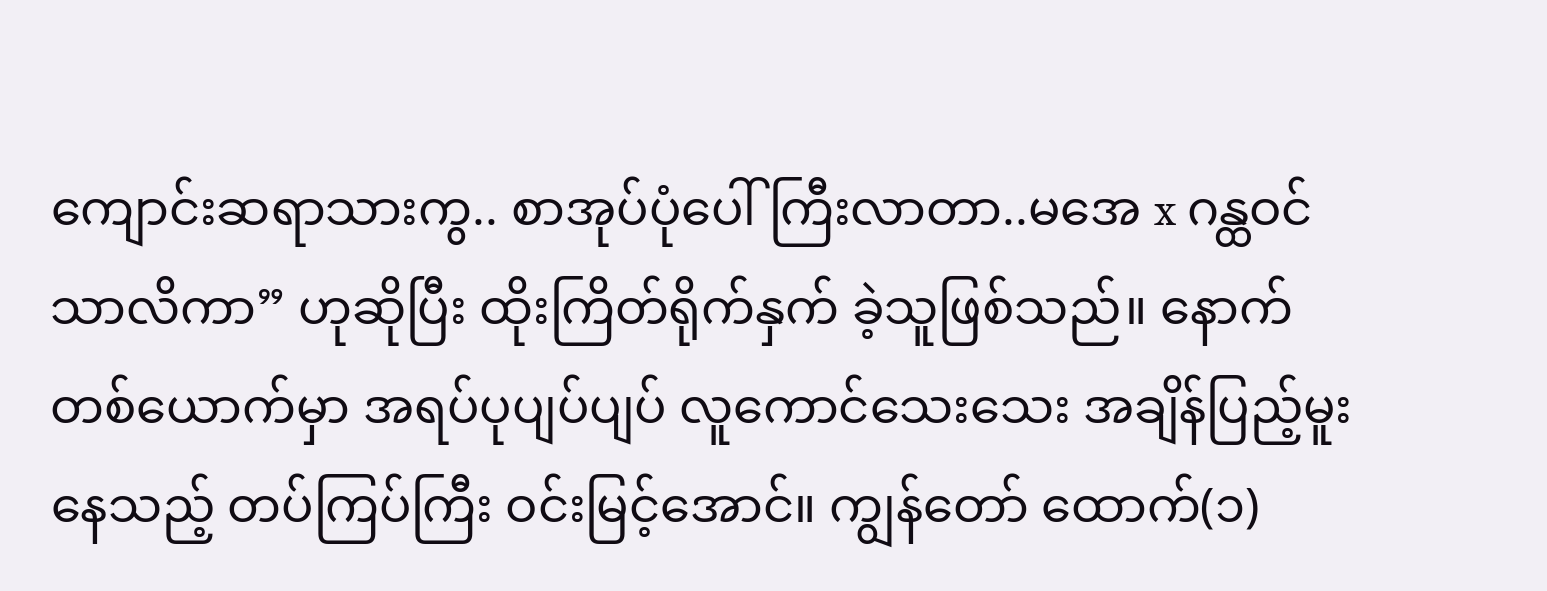ကျောင်းဆရာသားကွ.. စာအုပ်ပုံပေါ် ကြီးလာတာ..မအေ x ဂန္ထဝင်သာလိကာ” ဟုဆိုပြီး ထိုးကြိတ်ရိုက်နှက် ခဲ့သူဖြစ်သည်။ နောက်တစ်ယောက်မှာ အရပ်ပုပျပ်ပျပ် လူကောင်သေးသေး အချိန်ပြည့်မူးနေသည့် တပ်ကြပ်ကြီး ဝင်းမြင့်အောင်။ ကျွန်တော် ထောက်(၁)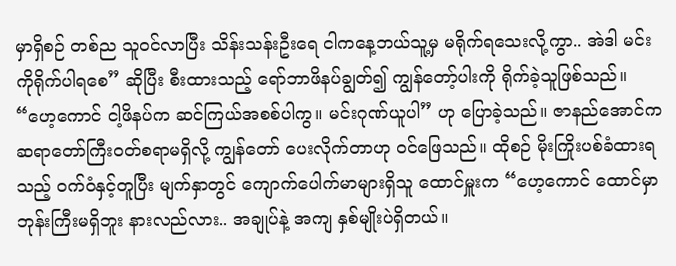မှာရှိစဉ် တစ်ည သူဝင်လာပြီး သိန်းသန်းဦးရေ ငါကနေ့ဘယ်သူ့မှ မရိုက်ရသေးလို့ကွာ.. အဲဒါ မင်းကိုရိုက်ပါရစေ” ဆိုပြီး စီးထားသည့် ရော်ဘာဖိနပ်ချွတ်၍ ကျွန်တော့်ပါးကို ရိုက်ခဲ့သူဖြစ်သည်။ “ဟေ့ကောင် ငါ့ဖိနပ်က ဆင်ကြယ်အစစ်ပါကွ။ မင်းဂုဏ်ယူပါ” ဟု ပြောခဲ့သည်။ ဇာနည်အောင်က ဆရာတော်ကြီးဝတ်စရာမရှိလို့ ကျွန်တော် ပေးလိုက်တာဟု ဝင်ဖြေသည်။ ထိုစဉ် မိုးကြိုးပစ်ခံထားရသည့် ဝက်ဝံနှင့်တူပြီး မျက်နှာတွင် ကျောက်ပေါက်မာများရှိသူ ထောင်မှူးက “ဟေ့ကောင် ထောင်မှာ ဘုန်းကြီးမရှိဘူး နားလည်လား.. အချုပ်နဲ့ အကျ နှစ်မျိုးပဲရှိတယ်။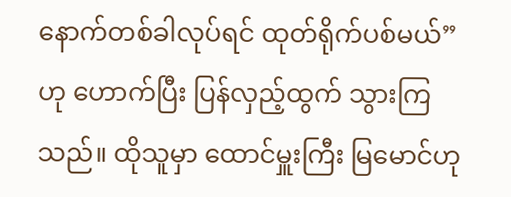နောက်တစ်ခါလုပ်ရင် ထုတ်ရိုက်ပစ်မယ်” ဟု ဟောက်ပြီး ပြန်လှည့်ထွက် သွားကြသည်။ ထိုသူမှာ ထောင်မှူးကြီး မြမောင်ဟု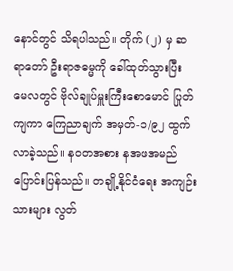နောင်တွင် သိရပါသည်။ တိုက် (၂) မှ ဆရာတော် ဦးရာဇဓမ္မကို ခေါ်ထုတ်သွားပြီး မေလတွင် ဗိုလ်ချုပ်မှူးကြီးစောမောင် ပြုတ်ကျကာ ကြေညာချက် အမှတ်-၁/၉၂ ထွက်လာခဲ့သည်။ နဝတအစား နအဖအမည် ပြောင်းပြန်သည်။ တချို့နိုင်ငံရေး အကျဉ်းသားများ လွတ်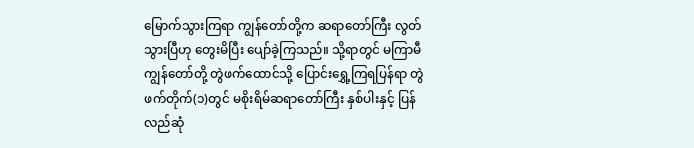မြောက်သွားကြရာ ကျွန်တော်တို့က ဆရာတော်ကြီး လွတ်သွားပြီဟု တွေးမိပြီး ပျော်ခဲ့ကြသည်။ သို့ရာတွင် မကြာမီ ကျွန်တော်တို့ တွဲဖက်ထောင်သို့ ပြောင်းရွှေ့ကြရပြန်ရာ တွဲဖက်တိုက်(၁)တွင် မစိုးရိမ်ဆရာတော်ကြီး နှစ်ပါးနှင့် ပြန်လည်ဆုံ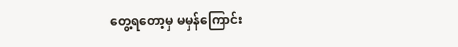တွေ့ရတော့မှ မမှန်ကြောင်း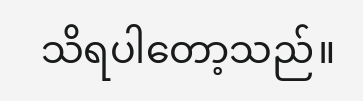သိရပါတော့သည်။